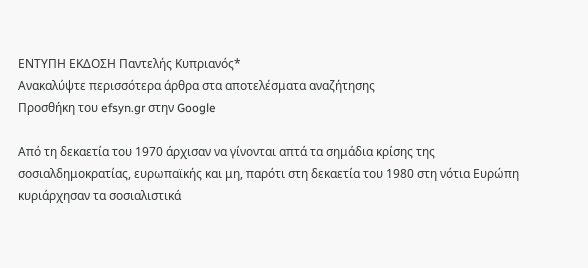ΕΝΤΥΠΗ ΕΚΔΟΣΗ Παντελής Κυπριανός*
Ανακαλύψτε περισσότερα άρθρα στα αποτελέσματα αναζήτησης
Προσθήκη του efsyn.gr στην Google

Από τη δεκαετία του 1970 άρχισαν να γίνονται απτά τα σημάδια κρίσης της σοσιαλδημοκρατίας, ευρωπαϊκής και μη, παρότι στη δεκαετία του 1980 στη νότια Ευρώπη κυριάρχησαν τα σοσιαλιστικά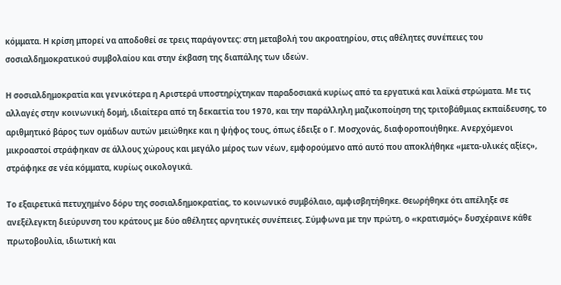κόμματα. Η κρίση μπορεί να αποδοθεί σε τρεις παράγοντες: στη μεταβολή του ακροατηρίου, στις αθέλητες συνέπειες του σοσιαλδημοκρατικού συμβολαίου και στην έκβαση της διαπάλης των ιδεών.

Η σοσιαλδημοκρατία και γενικότερα η Αριστερά υποστηρίχτηκαν παραδοσιακά κυρίως από τα εργατικά και λαϊκά στρώματα. Με τις αλλαγές στην κοινωνική δομή, ιδιαίτερα από τη δεκαετία του 1970, και την παράλληλη μαζικοποίηση της τριτοβάθμιας εκπαίδευσης, το αριθμητικό βάρος των ομάδων αυτών μειώθηκε και η ψήφος τους, όπως έδειξε ο Γ. Μοσχονάς, διαφοροποιήθηκε. Ανερχόμενοι μικροαστοί στράφηκαν σε άλλους χώρους και μεγάλο μέρος των νέων, εμφορούμενο από αυτό που αποκλήθηκε «μετα-υλικές αξίες», στράφηκε σε νέα κόμματα, κυρίως οικολογικά.

Το εξαιρετικά πετυχημένο δόρυ της σοσιαλδημοκρατίας, το κοινωνικό συμβόλαιο, αμφισβητήθηκε. Θεωρήθηκε ότι απέληξε σε ανεξέλεγκτη διεύρυνση του κράτους με δύο αθέλητες αρνητικές συνέπειες. Σύμφωνα με την πρώτη, ο «κρατισμός» δυσχέραινε κάθε πρωτοβουλία, ιδιωτική και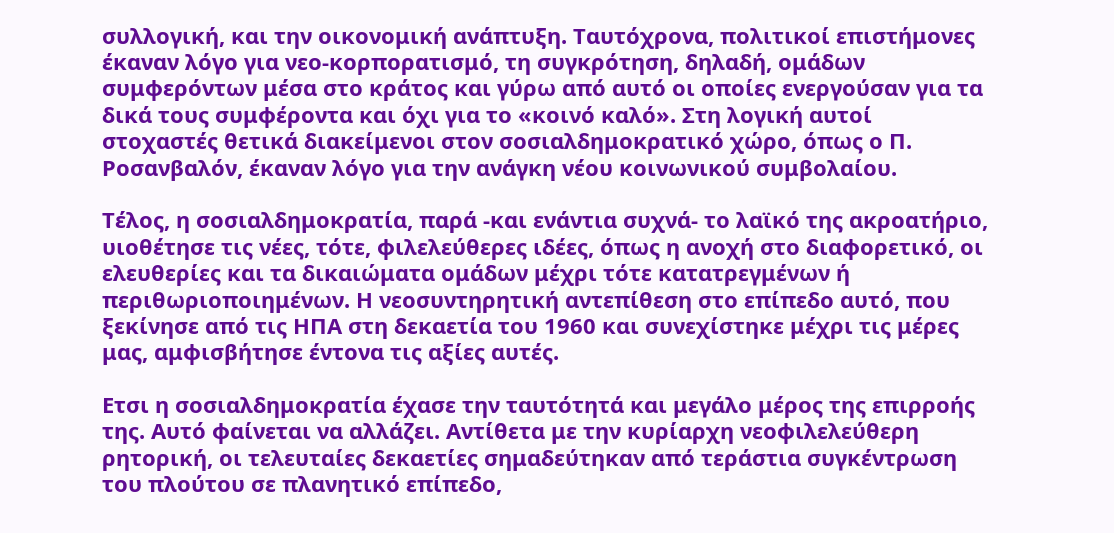συλλογική, και την οικονομική ανάπτυξη. Ταυτόχρονα, πολιτικοί επιστήμονες έκαναν λόγο για νεο-κορπορατισμό, τη συγκρότηση, δηλαδή, ομάδων συμφερόντων μέσα στο κράτος και γύρω από αυτό οι οποίες ενεργούσαν για τα δικά τους συμφέροντα και όχι για το «κοινό καλό». Στη λογική αυτοί στοχαστές θετικά διακείμενοι στον σοσιαλδημοκρατικό χώρο, όπως ο Π. Ροσανβαλόν, έκαναν λόγο για την ανάγκη νέου κοινωνικού συμβολαίου.

Τέλος, η σοσιαλδημοκρατία, παρά -και ενάντια συχνά- το λαϊκό της ακροατήριο, υιοθέτησε τις νέες, τότε, φιλελεύθερες ιδέες, όπως η ανοχή στο διαφορετικό, οι ελευθερίες και τα δικαιώματα ομάδων μέχρι τότε κατατρεγμένων ή περιθωριοποιημένων. Η νεοσυντηρητική αντεπίθεση στο επίπεδο αυτό, που ξεκίνησε από τις ΗΠΑ στη δεκαετία του 1960 και συνεχίστηκε μέχρι τις μέρες μας, αμφισβήτησε έντονα τις αξίες αυτές.

Ετσι η σοσιαλδημοκρατία έχασε την ταυτότητά και μεγάλο μέρος της επιρροής της. Αυτό φαίνεται να αλλάζει. Αντίθετα με την κυρίαρχη νεοφιλελεύθερη ρητορική, οι τελευταίες δεκαετίες σημαδεύτηκαν από τεράστια συγκέντρωση του πλούτου σε πλανητικό επίπεδο,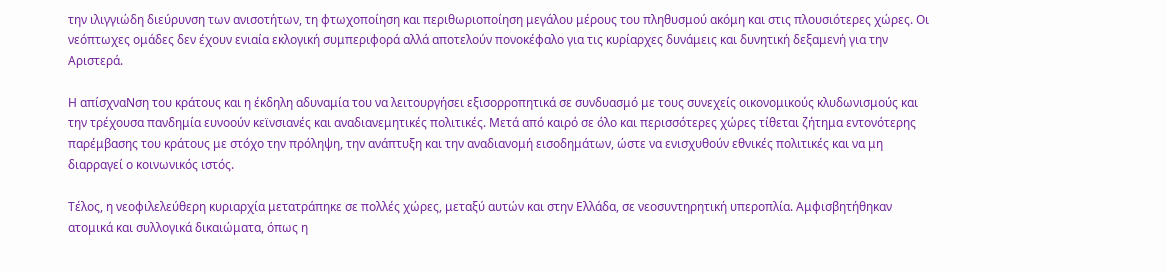την ιλιγγιώδη διεύρυνση των ανισοτήτων, τη φτωχοποίηση και περιθωριοποίηση μεγάλου μέρους του πληθυσμού ακόμη και στις πλουσιότερες χώρες. Οι νεόπτωχες ομάδες δεν έχουν ενιαία εκλογική συμπεριφορά αλλά αποτελούν πονοκέφαλο για τις κυρίαρχες δυνάμεις και δυνητική δεξαμενή για την Αριστερά.

Η απίσχναΝση του κράτους και η έκδηλη αδυναμία του να λειτουργήσει εξισορροπητικά σε συνδυασμό με τους συνεχείς οικονομικούς κλυδωνισμούς και την τρέχουσα πανδημία ευνοούν κεϊνσιανές και αναδιανεμητικές πολιτικές. Μετά από καιρό σε όλο και περισσότερες χώρες τίθεται ζήτημα εντονότερης παρέμβασης του κράτους με στόχο την πρόληψη, την ανάπτυξη και την αναδιανομή εισοδημάτων, ώστε να ενισχυθούν εθνικές πολιτικές και να μη διαρραγεί ο κοινωνικός ιστός.

Τέλος, η νεοφιλελεύθερη κυριαρχία μετατράπηκε σε πολλές χώρες, μεταξύ αυτών και στην Ελλάδα, σε νεοσυντηρητική υπεροπλία. Αμφισβητήθηκαν ατομικά και συλλογικά δικαιώματα, όπως η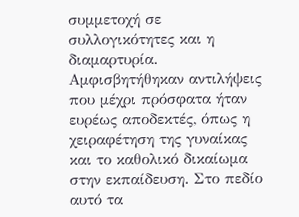συμμετοχή σε συλλογικότητες και η διαμαρτυρία. Αμφισβητήθηκαν αντιλήψεις που μέχρι πρόσφατα ήταν ευρέως αποδεκτές, όπως η χειραφέτηση της γυναίκας και το καθολικό δικαίωμα στην εκπαίδευση. Στο πεδίο αυτό τα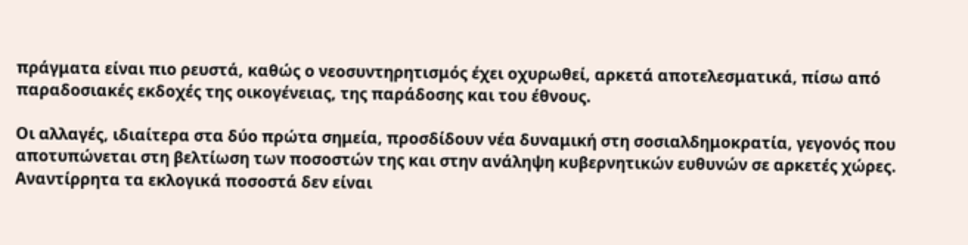πράγματα είναι πιο ρευστά, καθώς ο νεοσυντηρητισμός έχει οχυρωθεί, αρκετά αποτελεσματικά, πίσω από παραδοσιακές εκδοχές της οικογένειας, της παράδοσης και του έθνους.

Οι αλλαγές, ιδιαίτερα στα δύο πρώτα σημεία, προσδίδουν νέα δυναμική στη σοσιαλδημοκρατία, γεγονός που αποτυπώνεται στη βελτίωση των ποσοστών της και στην ανάληψη κυβερνητικών ευθυνών σε αρκετές χώρες. Αναντίρρητα τα εκλογικά ποσοστά δεν είναι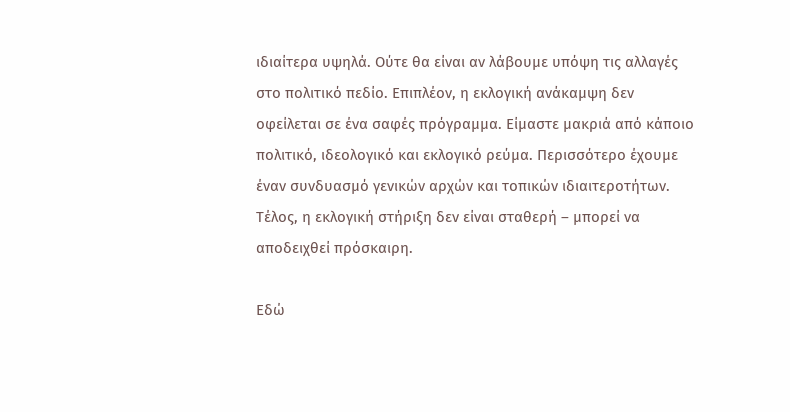ιδιαίτερα υψηλά. Ούτε θα είναι αν λάβουμε υπόψη τις αλλαγές στο πολιτικό πεδίο. Επιπλέον, η εκλογική ανάκαμψη δεν οφείλεται σε ένα σαφές πρόγραμμα. Είμαστε μακριά από κάποιο πολιτικό, ιδεολογικό και εκλογικό ρεύμα. Περισσότερο έχουμε έναν συνδυασμό γενικών αρχών και τοπικών ιδιαιτεροτήτων. Τέλος, η εκλογική στήριξη δεν είναι σταθερή – μπορεί να αποδειχθεί πρόσκαιρη.

Εδώ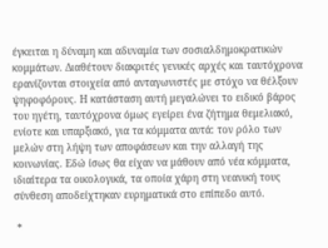έγκειται η δύναμη και αδυναμία των σοσιαλδημοκρατικών κομμάτων. Διαθέτουν διακριτές γενικές αρχές και ταυτόχρονα ερανίζονται στοιχεία από ανταγωνιστές με στόχο να θέλξουν ψηφοφόρους. Η κατάσταση αυτή μεγαλώνει το ειδικό βάρος του ηγέτη, ταυτόχρονα όμως εγείρει ένα ζήτημα θεμελιακό, ενίοτε και υπαρξιακό, για τα κόμματα αυτά: τον ρόλο των μελών στη λήψη των αποφάσεων και την αλλαγή της κοινωνίας. Εδώ ίσως θα είχαν να μάθουν από νέα κόμματα, ιδιαίτερα τα οικολογικά, τα οποία χάρη στη νεανική τους σύνθεση αποδείχτηκαν ευρηματικά στο επίπεδο αυτό.

 *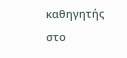καθηγητής στο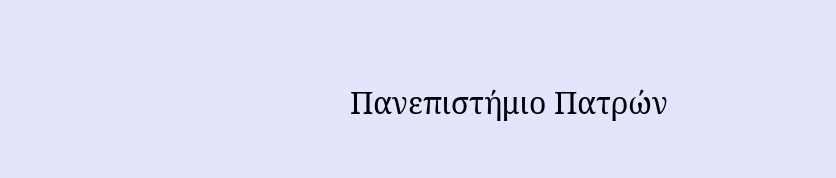Πανεπιστήμιο Πατρών